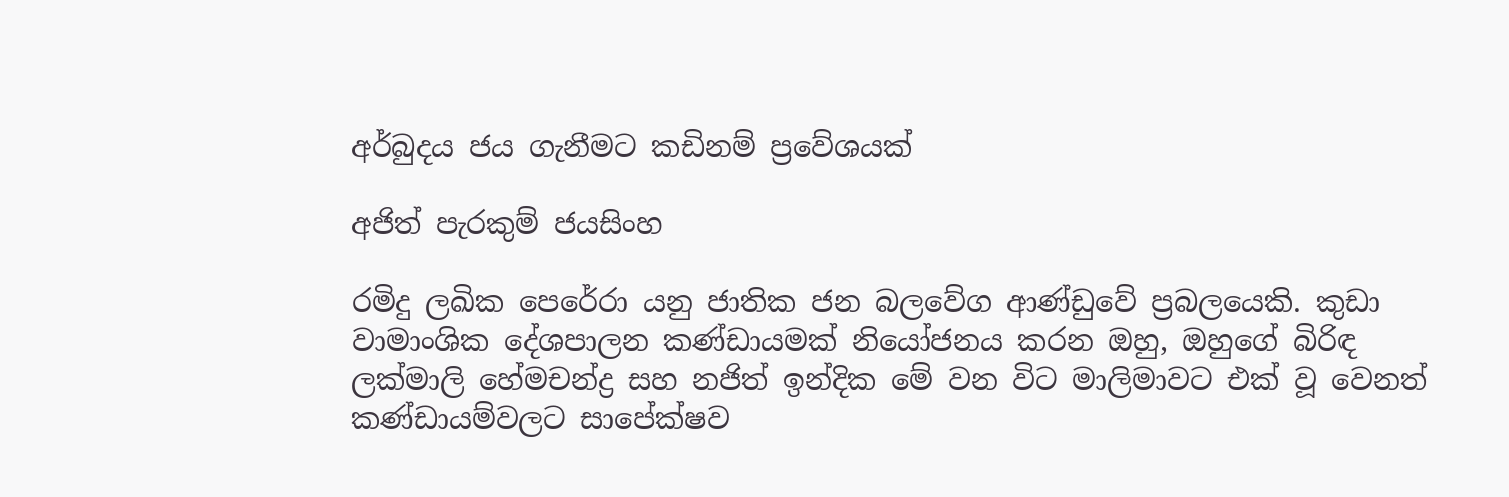අර්බුදය ජය ගැනීමට කඩිනම් ප්‍රවේශයක්

අජිත් පැරකුම් ජයසිංහ

රමිදු ලඛික පෙරේරා යනු ජාතික ජන බලවේග ආණ්ඩුවේ ප්‍රබලයෙකි. කුඩා වාමාංශික දේශපාලන කණ්ඩායමක් නියෝජනය කරන ඔහු, ඔහුගේ බිරිඳ ලක්මාලි හේමචන්ද්‍ර සහ නජිත් ඉන්දික මේ වන විට මාලිමාවට එක් වූ වෙනත් කණ්ඩායම්වලට සාපේක්ෂව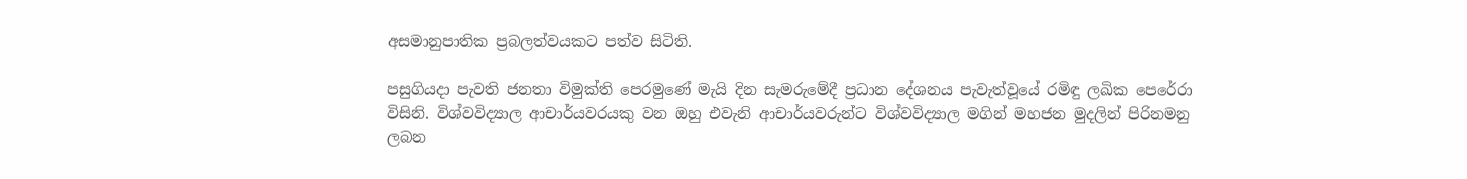අසමානුපාතික ප්‍රබලත්වයකට පත්ව සිටිති.

පසුගියදා පැවති ජනතා විමුක්ති පෙරමුණේ මැයි දින සැමරුමේදී ප්‍රධාන දේශනය පැවැත්වූයේ රමිඳු ලඛික පෙරේරා විසිනි. විශ්වවිද්‍යාල ආචාර්යවරයකු වන ඔහු එවැනි ආචාර්යවරුන්ට විශ්වවිද්‍යාල මගින් මහජන මුදලින් පිරිනමනු ලබන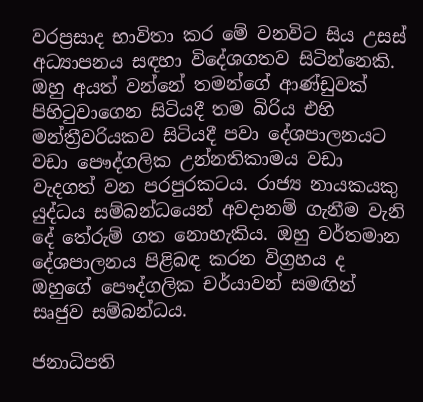වරප්‍රසාද භාවිතා කර මේ වනවිට සිය උසස් අධ්‍යාපනය සඳහා විදේශගතව සිටින්නෙකි. ඔහු අයත් වන්නේ තමන්ගේ ආණ්ඩුවක් පිහිටුවාගෙන සිටියදී තම බිරිය එහි මන්ත්‍රීවරියකව සිටියදී පවා දේශපාලනයට වඩා පෞද්ගලික උන්නතිකාමය වඩා වැදගත් වන පරපුරකටය. රාජ්‍ය නායකයකු යුද්ධය සම්බන්ධයෙන් අවදානම් ගැනීම වැනි දේ තේරුම් ගත නොහැකිය. ඔහු වර්තමාන දේශපාලනය පිළිබඳ කරන විග්‍රහය ද ඔහුගේ පෞද්ගලික චර්යාවන් සමඟින් සෘජුව සම්බන්ධය.

ජනාධිපති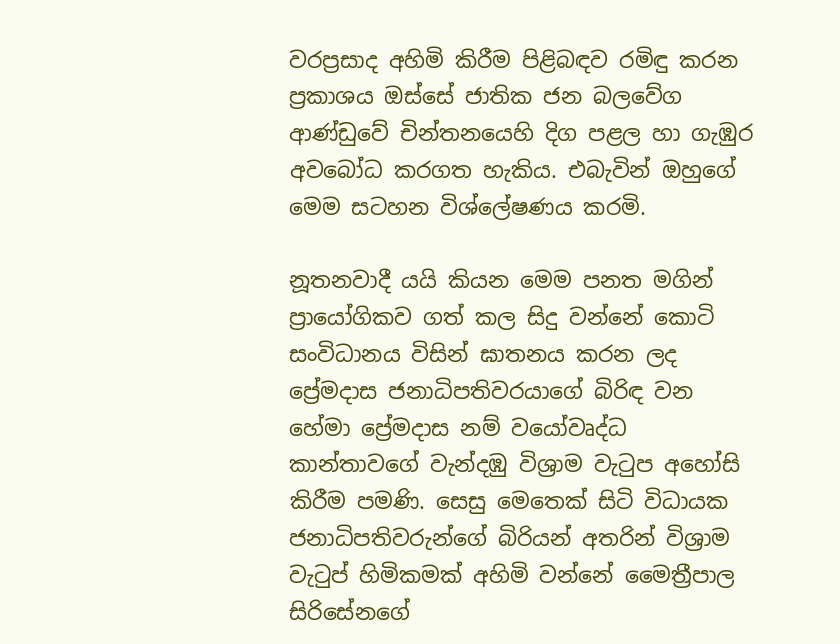වරප්‍රසාද අහිමි කිරීම පිළිබඳව රමිඳු කරන ප්‍රකාශය ඔස්සේ ජාතික ජන බලවේග ආණ්ඩුවේ චින්තනයෙහි දිග පළල හා ගැඹුර අවබෝධ කරගත හැකිය. එබැවින් ඔහුගේ මෙම සටහන විශ්ලේෂණය කරමි.

නූතනවාදී යයි කියන මෙම පනත මගින් ප්‍රායෝගිකව ගත් කල සිදු වන්නේ කොටි සංවිධානය විසින් ඝාතනය කරන ලද ප්‍රේමදාස ජනාධිපතිවරයාගේ බිරිඳ වන හේමා ප්‍රේමදාස නම් වයෝවෘද්ධ කාන්තාවගේ වැන්දඹු විශ්‍රාම වැටුප අහෝසි කිරීම පමණි. සෙසු මෙතෙක් සිටි විධායක ජනාධිපතිවරුන්ගේ බිරියන් අතරින් විශ්‍රාම වැටුප් හිමිකමක් අහිමි වන්නේ මෛත්‍රීපාල සිරිසේනගේ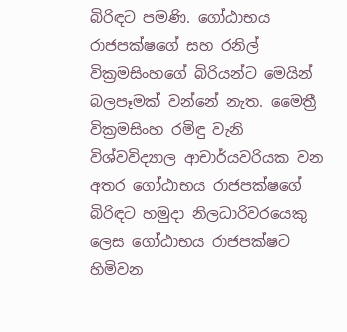බිරිඳට පමණි. ගෝඨාභය රාජපක්ෂගේ සහ රනිල් වික්‍රමසිංහගේ බිරියන්ට මෙයින් බලපෑමක් වන්නේ නැත. මෛත්‍රී වික්‍රමසිංහ රමිඳු වැනි විශ්වවිද්‍යාල ආචාර්යවරියක වන අතර ගෝඨාභය රාජපක්ෂගේ බිරිඳට හමුදා නිලධාරිවරයෙකු ලෙස ගෝඨාභය රාජපක්ෂට හිමිවන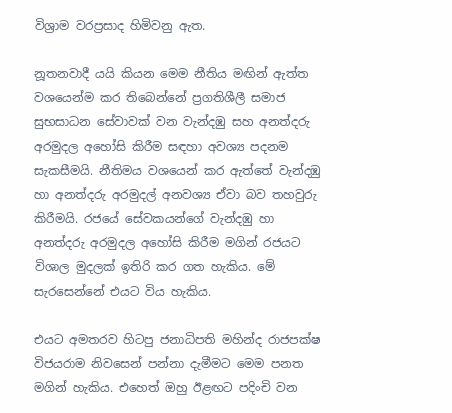විශ්‍රාම වරප්‍රසාද හිමිවනු ඇත.

නූතනවාදී යයි කියන මෙම නීතිය මඟින් ඇත්ත වශයෙන්ම කර තිබෙන්නේ ප්‍රගතිශීලී සමාජ සුභසාධන සේවාවක් වන වැන්දඹු සහ අනත්දරු අරමුදල අහෝසි කිරීම සඳහා අවශ්‍ය පදනම සැකසීමයි. නීතිමය වශයෙන් කර ඇත්තේ වැන්දඹු හා අනත්දරු අරමුදල් අනවශ්‍ය ඒවා බව තහවුරු කිරීමයි. රජයේ සේවකයන්ගේ වැන්දඹු හා අනත්දරු අරමුදල අහෝසි කිරීම මගින් රජයට විශාල මුදලක් ඉතිරි කර ගත හැකිය. මේ සැරසෙන්නේ එයට විය හැකිය.

එයට අමතරව හිටපු ජනාධිපති මහින්ද රාජපක්ෂ විජයරාම නිවසෙන් පන්නා දැමීමට මෙම පනත මගින් හැකිය. එහෙත් ඔහු ඊළඟට පදිංචි වන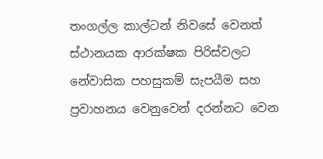තංගල්ල කාල්ටන් නිවසේ වෙනත් ස්ථානයක ආරක්ෂක පිරිස්වලට නේවාසික පහසුකම් සැපයීම සහ ප්‍රවාහනය වෙනුවෙන් දරන්නට වෙන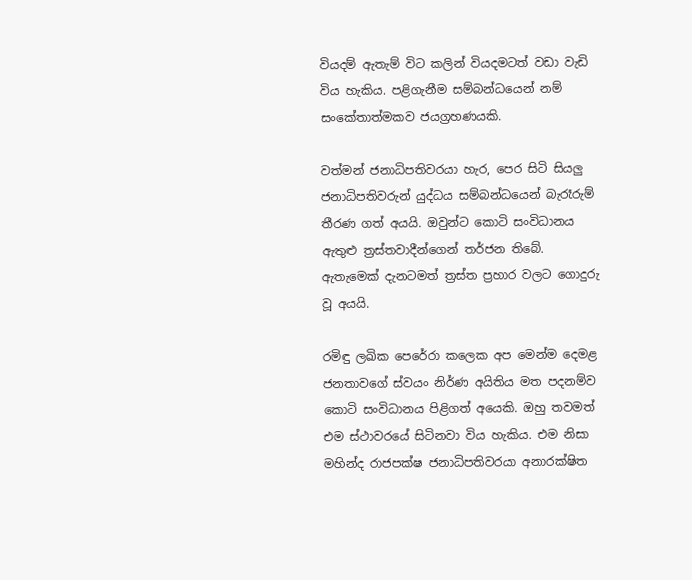වියදම් ඇතැම් විට කලින් වියදමටත් වඩා වැඩි විය හැකිය. පළිගැනීම සම්බන්ධයෙන් නම් සංකේතාත්මකව ජයග්‍රහණයකි.

වත්මන් ජනාධිපතිවරයා හැර, පෙර සිටි සියලු ජනාධිපතිවරුන් යුද්ධය සම්බන්ධයෙන් බැරෑරුම් තීරණ ගත් අයයි. ඔවුන්ට කොටි සංවිධානය ඇතුළු ත්‍රස්තවාදීන්ගෙන් තර්ජන තිබේ. ඇතැමෙක් දැනටමත් ‍ත්‍රස්ත ප්‍රහාර වලට ගොදුරු වූ අයයි.

රමිඳු ලඛික පෙරේරා කලෙක අප මෙන්ම දෙමළ ජනතාවගේ ස්වයං නිර්ණ අයිතිය මත පදනම්ව කොටි සංවිධානය පිළිගත් අයෙකි. ඔහු තවමත් එම ස්ථාවරයේ සිටිනවා විය හැකිය. එම නිසා මහින්ද රාජපක්ෂ ජනාධිපතිවරයා අනාරක්ෂිත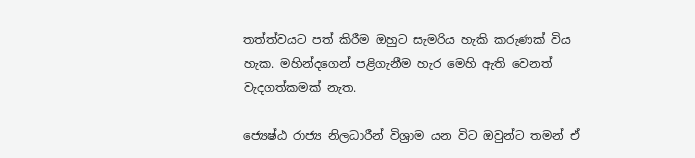තත්ත්වයට පත් කිරීම ඔහුට සැමරිය හැකි කරුණක් විය හැක. මහින්දගෙන් පළිගැනීම හැර මෙහි ඇති වෙනත් වැදගත්කමක් නැත.

ජ්‍යෙෂ්ඨ රාජ්‍ය නිලධාරීන් විශ්‍රාම යන විට ඔවුන්ට තමන් ඒ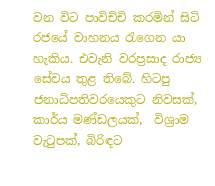වන විට පාවිච්චි කරමින් සිටි රජයේ වාහනය රැගෙන යා හැකිය. එවැනි වරප්‍රසාද රාජ්‍ය සේවය තුළ තිබේ. හිටපු ජනාධිපතිවරයෙකුට නිවසක්, කාර්ය මණ්ඩලයක්,  විශ්‍රාම වැටුපක්, බිරිඳට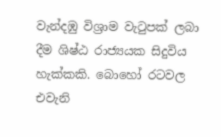වැන්දඹු විශ්‍රාම වැටුපක් ලබා දීම ශිෂ්ඨ රාජ්‍යයක සිදුවිය හැක්කකි. බොහෝ රටවල එවැනි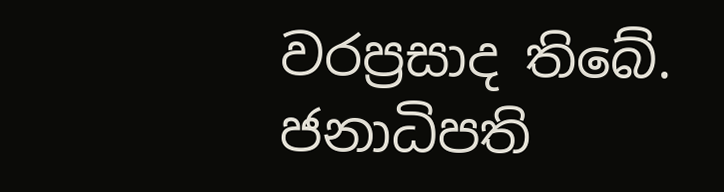වරප්‍රසාද තිබේ. ජනාධිපති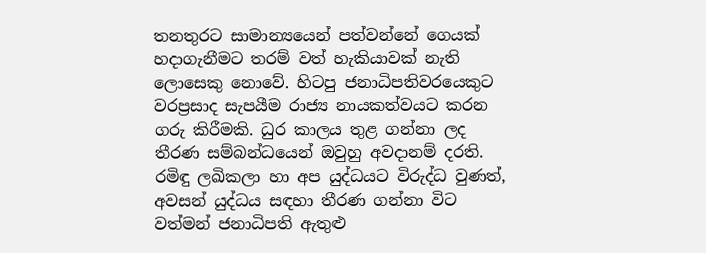තනතුරට සාමාන්‍යයෙන් පත්වන්නේ ගෙයක් හදාගැනීමට තරම් වත් හැකියාවක් නැති ලොසෙකු නොවේ. හිටපු ජනාධිපතිවරයෙකුට වරප්‍රසාද සැපයීම රාජ්‍ය නායකත්වයට කරන ගරු කිරීමකි. ධුර කාලය තුළ ගන්නා ලද තීරණ සම්බන්ධයෙන් ඔවුහු අවදානම් දරති. රමිඳු ලඛිකලා හා අප යුද්ධයට විරුද්ධ වුණත්, අවසන් යුද්ධය සඳහා තීරණ ගන්නා විට වත්මන් ජනාධිපති ඇතුළු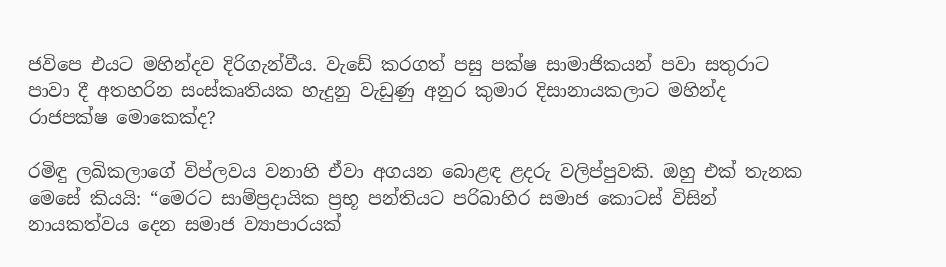ජවිපෙ එයට මහින්දව දිරිගැන්වීය. වැඩේ කරගත් පසු පක්ෂ සාමාජිකයන් පවා සතුරාට පාවා දී අතහරින සංස්කෘතියක හැදුනු වැඩුණු අනුර කුමාර දිසානායකලාට මහින්ද රාජපක්ෂ මොකෙක්ද?

රමිඳු ලඛිකලාගේ විප්ලවය වනාහි ඒවා අගයන බොළඳ ළදරු වලිප්පුවකි. ඔහු එක් තැනක මෙසේ කියයි: “මෙරට සාම්ප්‍රදායික ප්‍රභූ පන්තියට පරිබාහිර සමාජ කොටස් විසින් නායකත්වය දෙන සමාජ ව්‍යාපාරයක්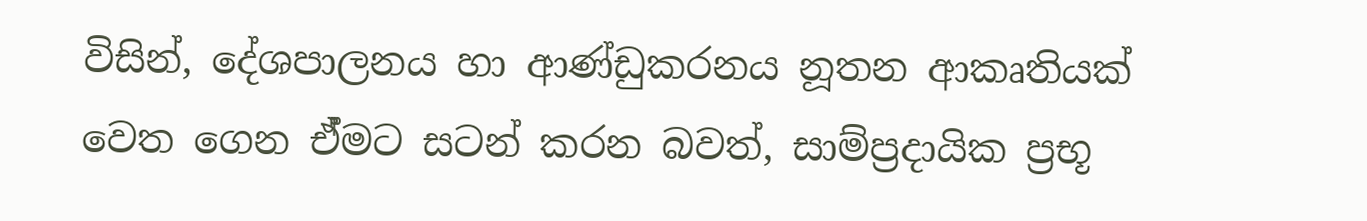විසින්, දේශපාලනය හා ආණ්ඩුකරනය නූතන ආකෘතියක් වෙත ගෙන ඒ්මට සටන් කරන බවත්, සාම්ප්‍රදායික ප්‍රභූ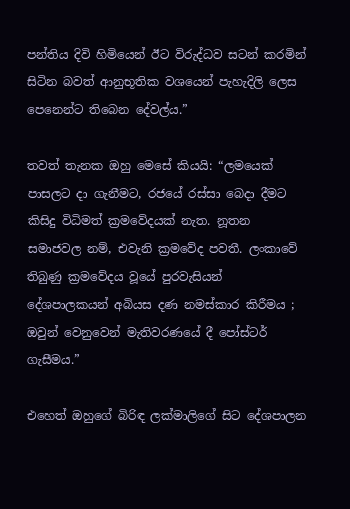පන්තිය දිවි හිමියෙන් ඊට විරුද්ධව සටන් කරමින් සිටින බවත් ආනුභූතික වශයෙන් පැහැදිලි ලෙස පෙනෙන්ට තිබෙන දේවල්ය.”

තවත් තැනක ඔහු මෙසේ කියයි: “ලමයෙක් පාසලට දා ගැනීමට, රජයේ රස්සා බෙදා දීමට කිසිදු විධිමත් ක්‍රමවේදයක් නැත. නූතන සමාජවල නම්, එවැනි ක්‍රමවේද පවතී. ලංකාවේ තිබුණු ක්‍රමවේදය වූයේ පුරවැසියන් දේශපාලකයන් අබියස දණ නමස්කාර කිරීමය ; ඔවුන් වෙනුවෙන් මැතිවරණයේ දී පෝස්ටර් ගැසීමය.”

එහෙත් ඔහුගේ බිරිඳ ලක්මාලිගේ සිට දේශපාලන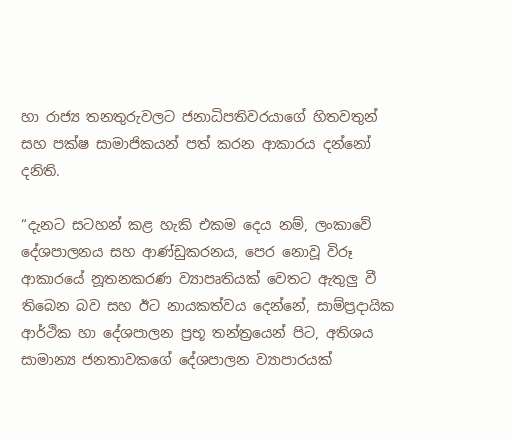හා රාජ්‍ය තනතුරුවලට ජනාධිපතිවරයාගේ හිතවතුන් සහ පක්ෂ සාමාජිකයන් පත් කරන ආකාරය දන්නෝ දනිති.

“දැනට සටහන් කළ හැකි එකම දෙය නම්, ලංකාවේ දේශපාලනය සහ ආණ්ඩුකරනය, පෙර නොවූ විරූ ආකාරයේ නූතනකරණ ව්‍යාපෘතියක් වෙතට ඇතුලු වී තිබෙන බව සහ ඊට නායකත්වය දෙන්නේ, සාම්ප්‍රදායික ආර්ථික හා දේශපාලන ප්‍රභූ තන්ත්‍රයෙන් පිට, අතිශය සාමාන්‍ය ජනතාවකගේ දේශපාලන ව්‍යාපාරයක්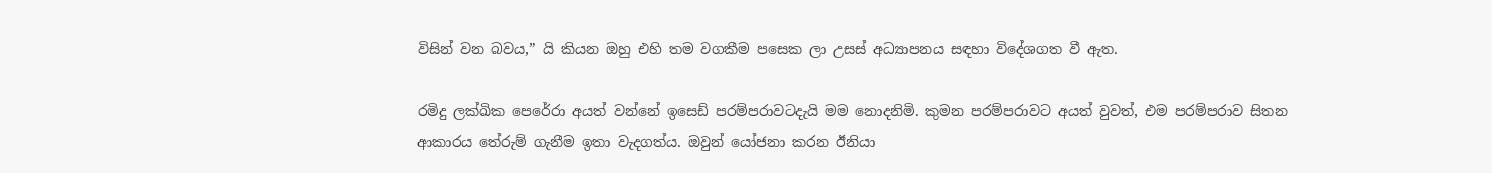විසින් වන බවය,” යි කියන ඔහු එහි තම වගකීම පසෙක ලා උසස් අධ්‍යාපනය සඳහා විදේශගත වී ඇත.

රමිදු ලක්ඛික පෙරේරා අයත් වන්නේ ඉසෙඩ් පරම්පරාවටදැයි මම නොදනිමි. කුමන පරම්පරාවට අයත් වුවත්, එම පරම්පරාව සිතන ආකාරය තේරුම් ගැනීම ඉතා වැදගත්ය. ඔවුන් යෝජනා කරන ඊනියා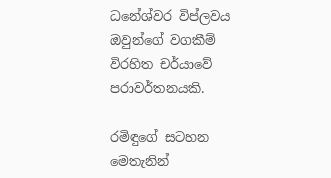ධනේශ්වර විප්ලවය ඔවුන්ගේ වගකීම් විරහිත චර්යාවේ පරාවර්තනයකි.

රමිඳුගේ සටහන මෙතැනින්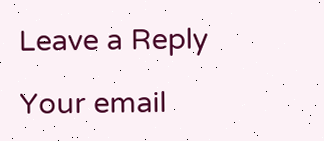Leave a Reply

Your email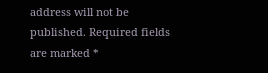address will not be published. Required fields are marked *